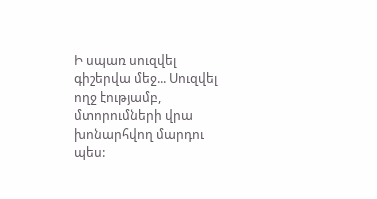Ի սպառ սուզվել գիշերվա մեջ... Սուզվել ողջ էությամբ, մտորումների վրա խոնարհվող մարդու պես: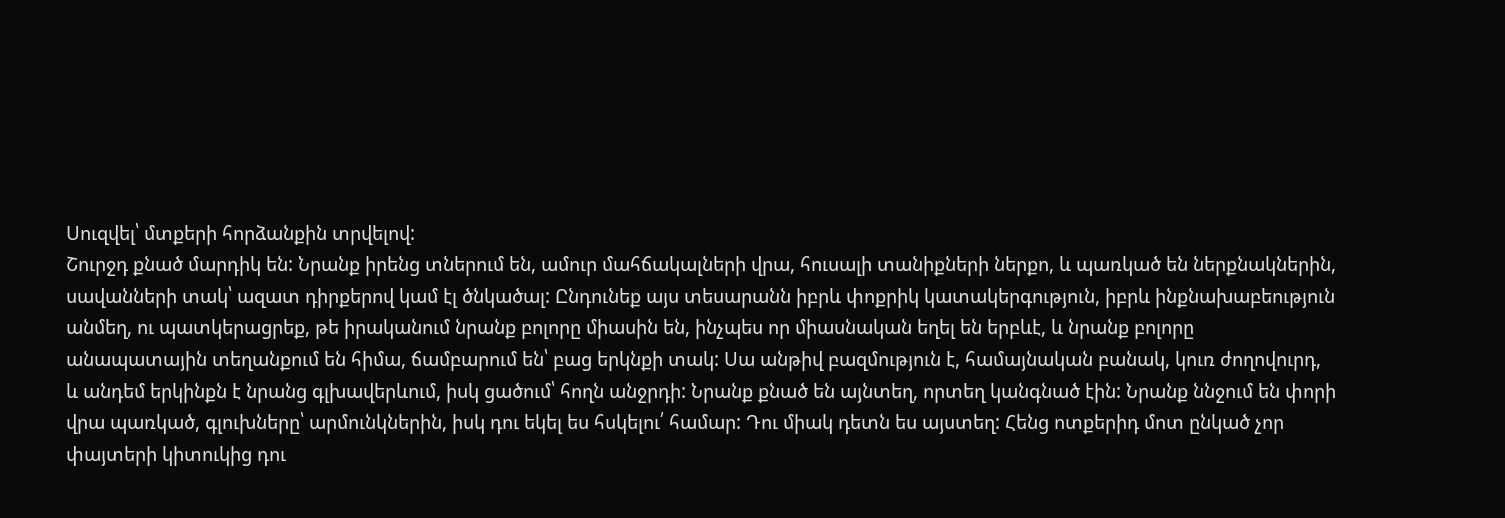Սուզվել՝ մտքերի հորձանքին տրվելով:
Շուրջդ քնած մարդիկ են: Նրանք իրենց տներում են, ամուր մահճակալների վրա, հուսալի տանիքների ներքո, և պառկած են ներքնակներին, սավանների տակ՝ ազատ դիրքերով կամ էլ ծնկածալ: Ընդունեք այս տեսարանն իբրև փոքրիկ կատակերգություն, իբրև ինքնախաբեություն անմեղ, ու պատկերացրեք, թե իրականում նրանք բոլորը միասին են, ինչպես որ միասնական եղել են երբևէ, և նրանք բոլորը անապատային տեղանքում են հիմա, ճամբարում են՝ բաց երկնքի տակ: Սա անթիվ բազմություն է, համայնական բանակ, կուռ ժողովուրդ, և անդեմ երկինքն է նրանց գլխավերևում, իսկ ցածում՝ հողն անջրդի: Նրանք քնած են այնտեղ, որտեղ կանգնած էին: Նրանք ննջում են փորի վրա պառկած, գլուխները՝ արմունկներին, իսկ դու եկել ես հսկելու՛ համար: Դու միակ դետն ես այստեղ: Հենց ոտքերիդ մոտ ընկած չոր փայտերի կիտուկից դու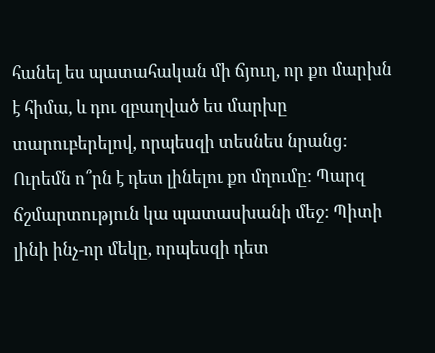հանել ես պատահական մի ճյուղ, որ քո մարխն է հիմա, և դու զբաղված ես մարխը տարուբերելով, որպեսզի տեսնես նրանց: Ուրեմն ո՞րն է դետ լինելու քո մղումը: Պարզ ճշմարտություն կա պատասխանի մեջ: Պիտի լինի ինչ-որ մեկը, որպեսզի դետ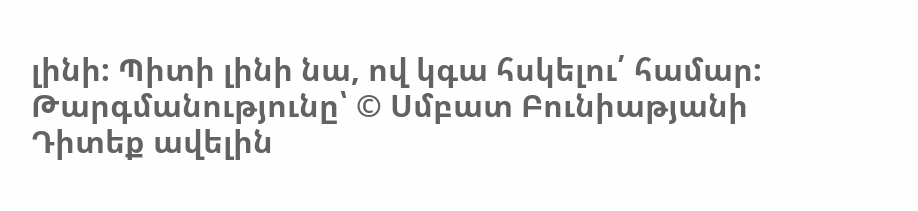լինի: Պիտի լինի նա, ով կգա հսկելու՛ համար:
Թարգմանությունը՝ © Սմբատ Բունիաթյանի
Դիտեք ավելին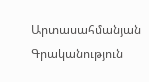Արտասահմանյան Գրականություն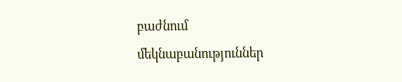բաժնում
մեկնաբանություններ